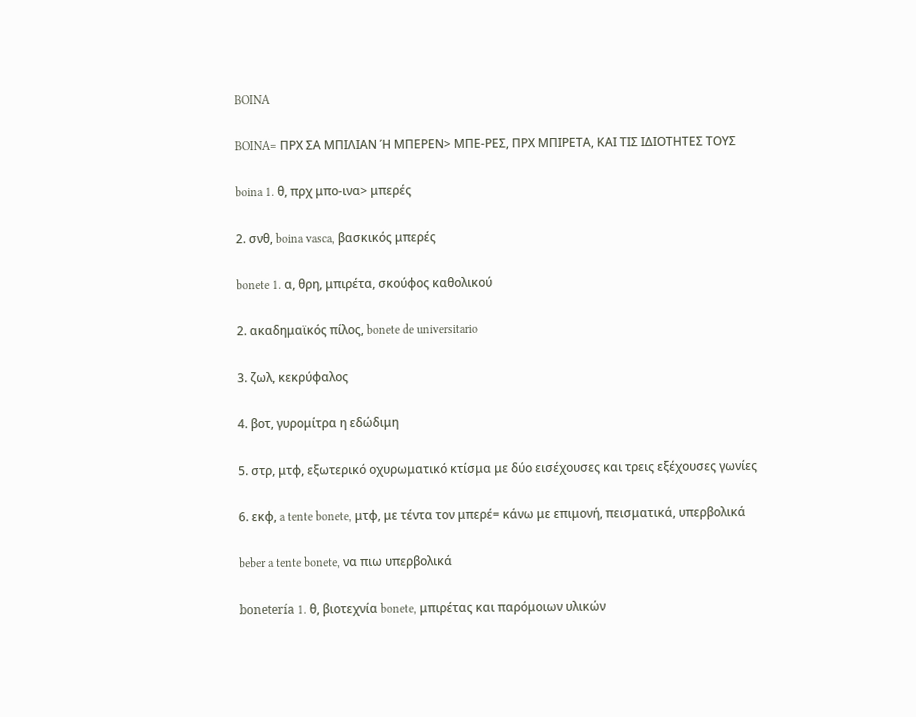BOINA

BOINA= ΠΡΧ ΣΑ ΜΠΙΛΙΑΝ Ή ΜΠΕΡΕΝ> ΜΠΕ-ΡΕΣ, ΠΡΧ ΜΠΙΡΕΤΑ, ΚΑΙ ΤΙΣ ΙΔΙΟΤΗΤΕΣ ΤΟΥΣ

boina 1. θ, πρχ μπο-ινα> μπερές

2. σνθ, boina vasca, βασκικός μπερές

bonete 1. α, θρη, μπιρέτα, σκούφος καθολικού

2. ακαδημαϊκός πίλος, bonete de universitario

3. ζωλ, κεκρύφαλος

4. βοτ, γυρομίτρα η εδώδιμη

5. στρ, μτφ, εξωτερικό οχυρωματικό κτίσμα με δύο εισέχουσες και τρεις εξέχουσες γωνίες

6. εκφ, a tente bonete, μτφ, με τέντα τον μπερέ= κάνω με επιμονή, πεισματικά, υπερβολικά

beber a tente bonete, να πιω υπερβολικά

bonetería 1. θ, βιοτεχνία bonete, μπιρέτας και παρόμοιων υλικών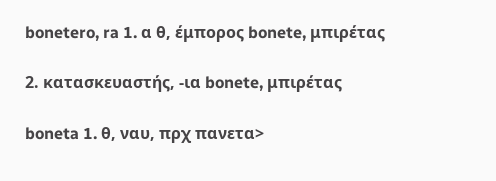bonetero, ra 1. α θ, έμπορος bonete, μπιρέτας

2. κατασκευαστής, -ια bonete, μπιρέτας

boneta 1. θ, ναυ, πρχ πανετα>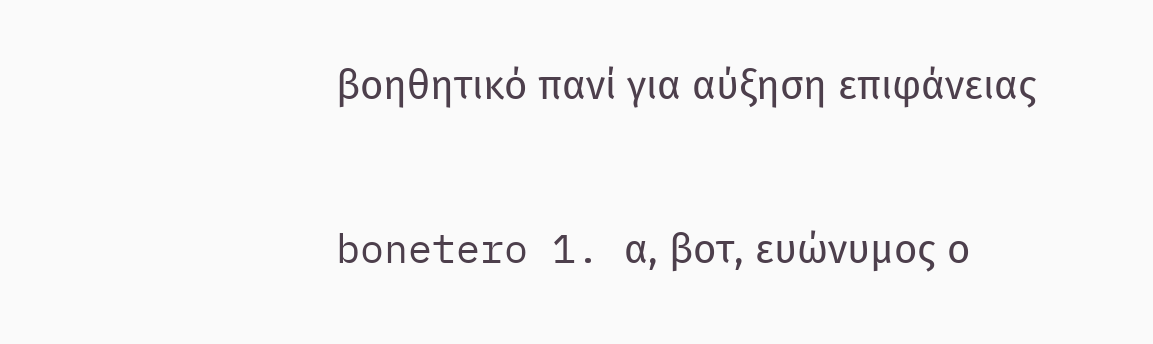βοηθητικό πανί για αύξηση επιφάνειας

bonetero 1. α, βοτ, ευώνυμος ο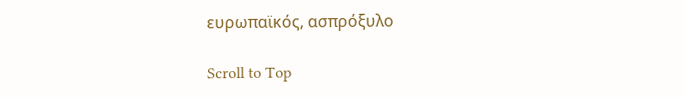ευρωπαϊκός, ασπρόξυλο

Scroll to Top